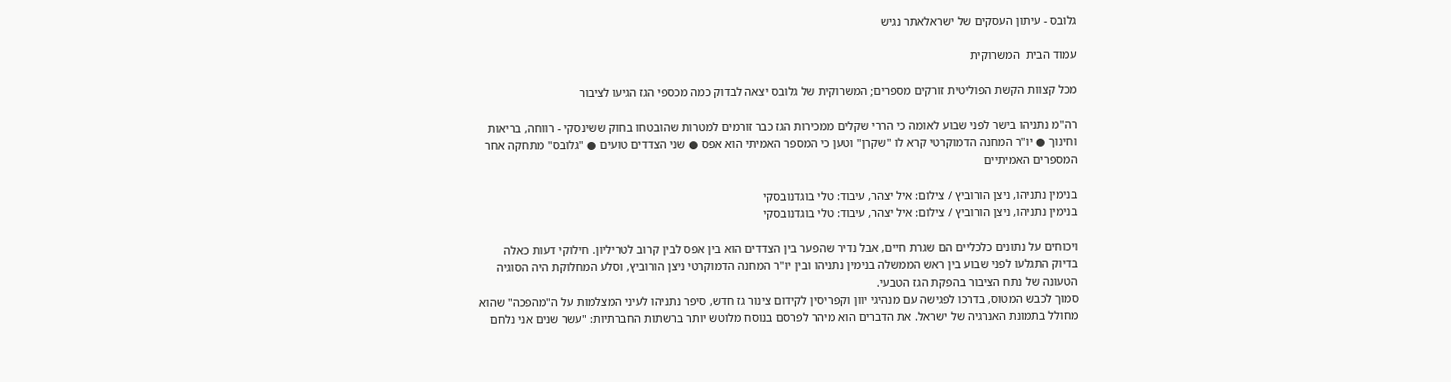גלובס - עיתון העסקים של ישראלאתר נגיש

עמוד הבית  המשרוקית

מכל קצוות הקשת הפוליטית זורקים מספרים; המשרוקית של גלובס יצאה לבדוק כמה מכספי הגז הגיעו לציבור

רה"מ נתניהו בישר לפני שבוע לאומה כי הררי שקלים ממכירות הגז כבר זורמים למטרות שהובטחו בחוק ששינסקי - רווחה, בריאות וחינוך ● יו"ר המחנה הדמוקרטי קרא לו "שקרן" וטען כי המספר האמיתי הוא אפס ● שני הצדדים טועים ● "גלובס" מתחקה אחר המספרים האמיתיים

בנימין נתניהו, ניצן הורוביץ / צילום: איל יצהר, עיבוד: טלי בוגדנובסקי
בנימין נתניהו, ניצן הורוביץ / צילום: איל יצהר, עיבוד: טלי בוגדנובסקי

ויכוחים על נתונים כלכליים הם שגרת חיים, אבל נדיר שהפער בין הצדדים הוא בין אפס לבין קרוב לטריליון. חילוקי דעות כאלה בדיוק התגלעו לפני שבוע בין ראש הממשלה בנימין נתניהו ובין יו"ר המחנה הדמוקרטי ניצן הורוביץ, וסלע המחלוקת היה הסוגיה הטעונה של נתח הציבור בהפקת הגז הטבעי.
סמוך לכבש המטוס, בדרכו לפגישה עם מנהיגי יוון וקפריסין לקידום צינור גז חדש, סיפר נתניהו לעיני המצלמות על ה"מהפכה" שהוא מחולל בתמונת האנרגיה של ישראל. את הדברים הוא מיהר לפרסם בנוסח מלוטש יותר ברשתות החברתיות: "עשר שנים אני נלחם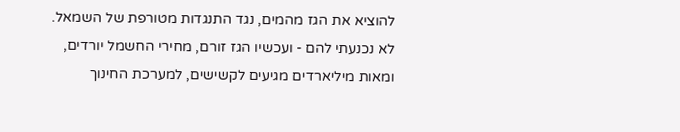להוציא את הגז מהמים, נגד התנגדות מטורפת של השמאל. לא נכנעתי להם - ועכשיו הגז זורם, מחירי החשמל יורדים, ומאות מיליארדים מגיעים לקשישים, למערכת החינוך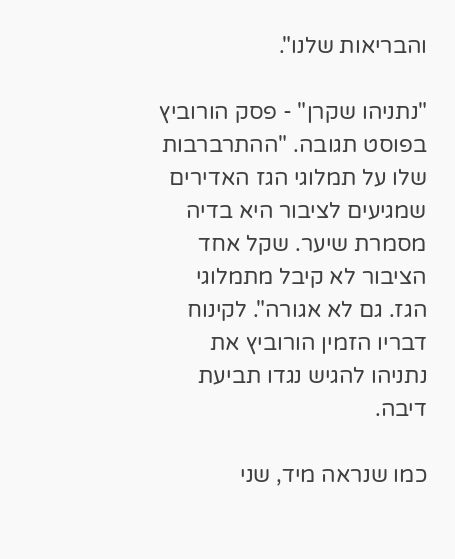והבריאות שלנו".

"נתניהו שקרן" - פסק הורוביץ בפוסט תגובה. "ההתרברבות שלו על תמלוגי הגז האדירים שמגיעים לציבור היא בדיה מסמרת שיער. שקל אחד הציבור לא קיבל מתמלוגי הגז. גם לא אגורה". לקינוח דבריו הזמין הורוביץ את נתניהו להגיש נגדו תביעת דיבה.

כמו שנראה מיד, שני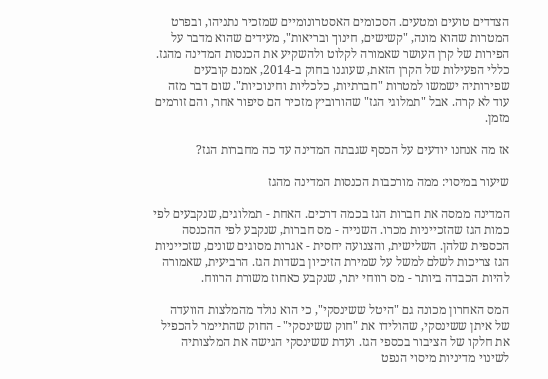הצדדים טועים ומטעים. הסכומים האסטרונומיים שמזכיר נתניהו, ובפרט המטרות שהוא מונה, "קשישים, חינוך ובריאות", מעידים שהוא מדבר על הפירות של קרן העושר שאמורה לקלוט ולהשקיע את הכנסות המדינה מהגז. כללי הפעילות של הקרן הזאת, שעוגנו בחוק ב-2014, אמנם קובעים שפירותיה ישמשו למטרות "חברתיות, כלכליות וחינוכיות". שום דבר מזה עוד לא קרה. אבל "תמלוגי הגז" שהורוביץ מזכיר הם סיפור אחר, והם זורמים מזמן.

אז מה אנחנו יודעים על הכסף שגבתה המדינה עד כה מחברות הגז?

שיעור במיסוי: ממה מורכבות הכנסות המדינה מהגז

המדינה ממסה את חברות הגז בכמה דרכים. האחת - תמלוגים, שנקבעים לפי כמות הגז שהזכייניות מכרו. השנייה - מס חברות, שנקבע לפי ההכנסה הכספית שלהן. השלישית, והצנועה יחסית - אגרות מסוגים שונים, שזכייניות הגז צריכות לשלם למשל על שמירת הזיכיון בשדות הגז. הרביעית, שאמורה להיות הכבדה ביותר - מס רווחי יתר, שנקבע כאחוז משורת הרווח.

המס האחרון מכונה גם "היטל ששינסקי", כי הוא נולד מהמלצות הוועדה של איתן ששינסקי, שהולידו את "חוק ששינסקי" - החוק שהתיימר להכפיל את חלקו של הציבור בכספי הגז. ועדת ששינסקי הגישה את המלצותיה לשינוי מדיניות מיסוי הנפט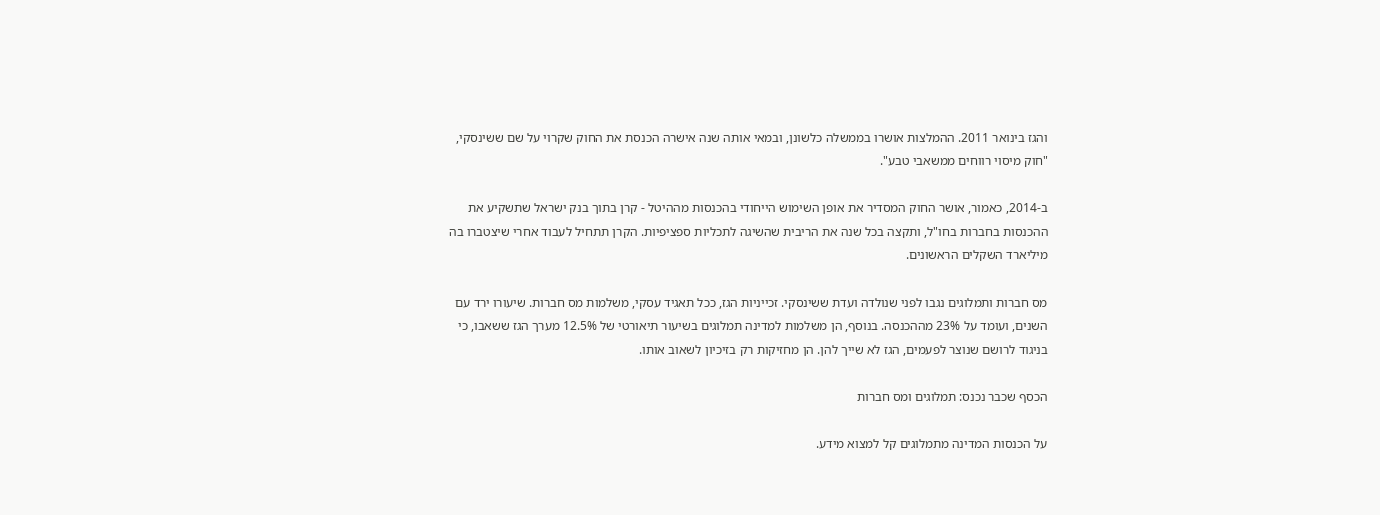והגז בינואר 2011. ההמלצות אושרו בממשלה כלשונן, ובמאי אותה שנה אישרה הכנסת את החוק שקרוי על שם ששינסקי, "חוק מיסוי רווחים ממשאבי טבע".

ב-2014, כאמור, אושר החוק המסדיר את אופן השימוש הייחודי בהכנסות מההיטל - קרן בתוך בנק ישראל שתשקיע את ההכנסות בחברות בחו"ל, ותקצה בכל שנה את הריבית שהשיגה לתכליות ספציפיות. הקרן תתחיל לעבוד אחרי שיצטברו בה מיליארד השקלים הראשונים.

מס חברות ותמלוגים נגבו לפני שנולדה ועדת ששינסקי. זכייניות הגז, ככל תאגיד עסקי, משלמות מס חברות. שיעורו ירד עם השנים, ועומד על 23% מההכנסה. בנוסף, הן משלמות למדינה תמלוגים בשיעור תיאורטי של 12.5% מערך הגז ששאבו, כי בניגוד לרושם שנוצר לפעמים, הגז לא שייך להן. הן מחזיקות רק בזיכיון לשאוב אותו.

הכסף שכבר נכנס: תמלוגים ומס חברות

על הכנסות המדינה מתמלוגים קל למצוא מידע.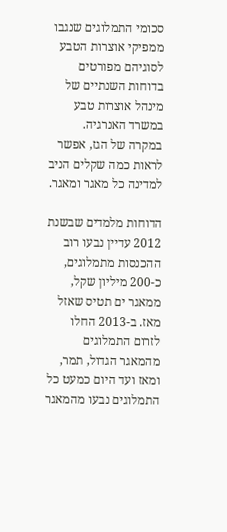סכומי התמלוגים שנגבו ממפיקי אוצרות הטבע לסוגיהם מפורטים בדוחות השנתיים של מינהל אוצרות טבע במשרד האנרגיה. במקרה של הגז, אפשר לראות כמה שקלים הניב למדינה כל מאגר ומאגר.

הדוחות מלמדים שבשנת 2012 עדיין נבעו רוב ההכנסות מתמלוגים, כ-200 מיליון שקל, ממאגר ים תטיס שאזל מאז. ב-2013 החלו לזרום התמלוגים מהמאגר הגדול, תמר, ומאז ועד היום כמעט כל התמלוגים נבעו מהמאגר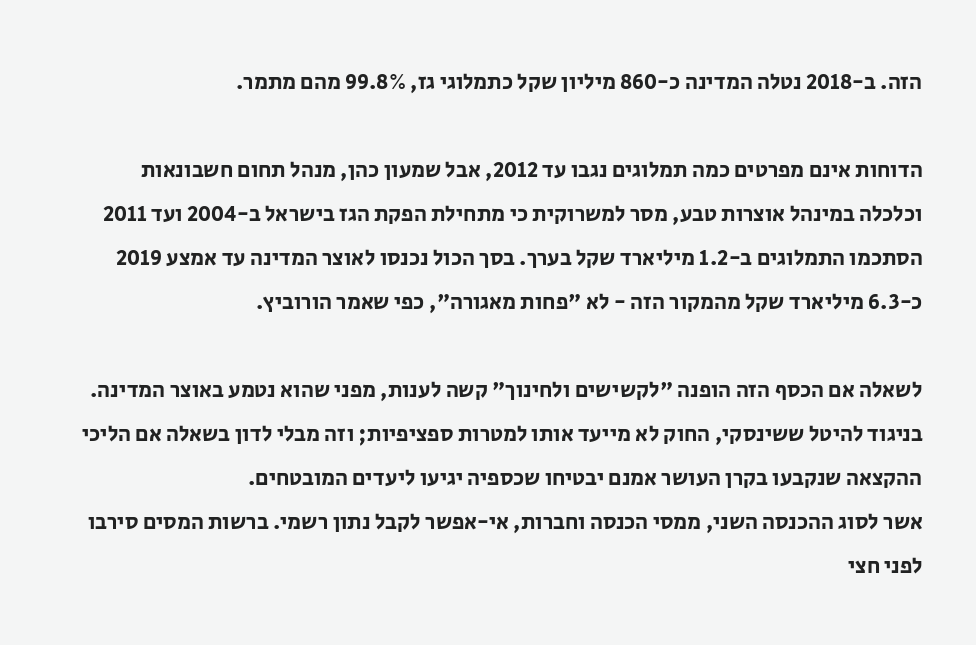הזה. ב-2018 נטלה המדינה כ-860 מיליון שקל כתמלוגי גז, 99.8% מהם מתמר.

הדוחות אינם מפרטים כמה תמלוגים נגבו עד 2012, אבל שמעון כהן, מנהל תחום חשבונאות וכלכלה במינהל אוצרות טבע, מסר למשרוקית כי מתחילת הפקת הגז בישראל ב-2004 ועד 2011 הסתכמו התמלוגים ב-1.2 מיליארד שקל בערך. בסך הכול נכנסו לאוצר המדינה עד אמצע 2019 כ-6.3 מיליארד שקל מהמקור הזה - לא "פחות מאגורה", כפי שאמר הורוביץ.

לשאלה אם הכסף הזה הופנה "לקשישים ולחינוך" קשה לענות, מפני שהוא נטמע באוצר המדינה. בניגוד להיטל ששינסקי, החוק לא מייעד אותו למטרות ספציפיות; וזה מבלי לדון בשאלה אם הליכי ההקצאה שנקבעו בקרן העושר אמנם יבטיחו שכספיה יגיעו ליעדים המובטחים.
אשר לסוג ההכנסה השני, ממסי הכנסה וחברות, אי-אפשר לקבל נתון רשמי. ברשות המסים סירבו לפני חצי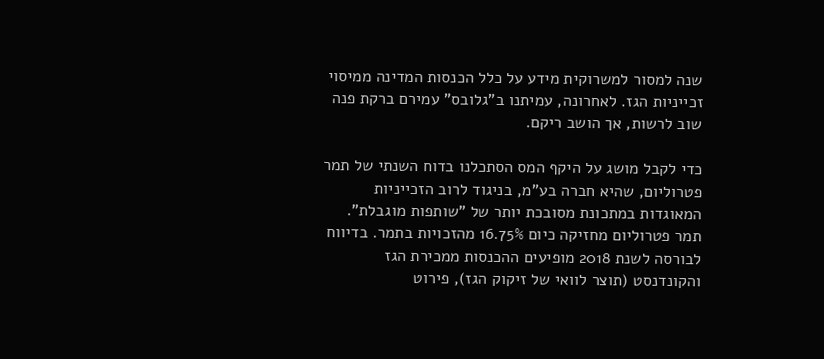שנה למסור למשרוקית מידע על כלל הכנסות המדינה ממיסוי זכייניות הגז. לאחרונה, עמיתנו ב"גלובס" עמירם ברקת פנה שוב לרשות, אך הושב ריקם.

כדי לקבל מושג על היקף המס הסתכלנו בדוח השנתי של תמר פטרוליום, שהיא חברה בע"מ, בניגוד לרוב הזכייניות המאוגדות במתכונת מסובכת יותר של "שותפות מוגבלת". תמר פטרוליום מחזיקה כיום 16.75% מהזכויות בתמר. בדיווח לבורסה לשנת 2018 מופיעים ההכנסות ממכירת הגז והקונדנסט (תוצר לוואי של זיקוק הגז), פירוט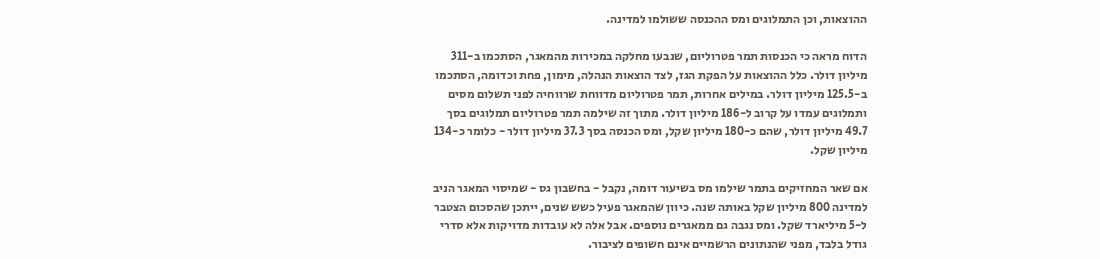ההוצאות, וכן התמלוגים ומס ההכנסה ששולמו למדינה.

הדוח מראה כי הכנסות תמר פטרוליום, שנבעו מחלקה במכירות מהמאגר, הסתכמו ב-311 מיליון דולר. כלל ההוצאות על הפקת הגז, לצד הוצאות הנהלה, מימון, פחת וכדומה, הסתכמו ב-125.5 מיליון דולר. במילים אחרות, תמר פטרוליום מדווחת שרווחיה לפני תשלום מסים ותמלוגים עמדו על קרוב ל-186 מיליון דולר. מתוך זה שילמה תמר פטרוליום תמלוגים בסך 49.7 מיליון דולר, שהם כ-180 מיליון שקל, ומס הכנסה בסך 37.3 מיליון דולר - כלומר כ-134 מיליון שקל.

אם שאר המחזיקים בתמר שילמו מס בשיעור דומה, נקבל - בחשבון גס - שמיסוי המאגר הניב למדינה 800 מיליון שקל באותה שנה. כיוון שהמאגר פעיל כשש שנים, ייתכן שהסכום הצטבר ל-5 מיליארד שקל. ומס נגבה גם ממאגרים נוספים. אבל אלה לא עובדות מדויקות אלא סדרי גודל בלבד, מפני שהנתונים הרשמיים אינם חשופים לציבור.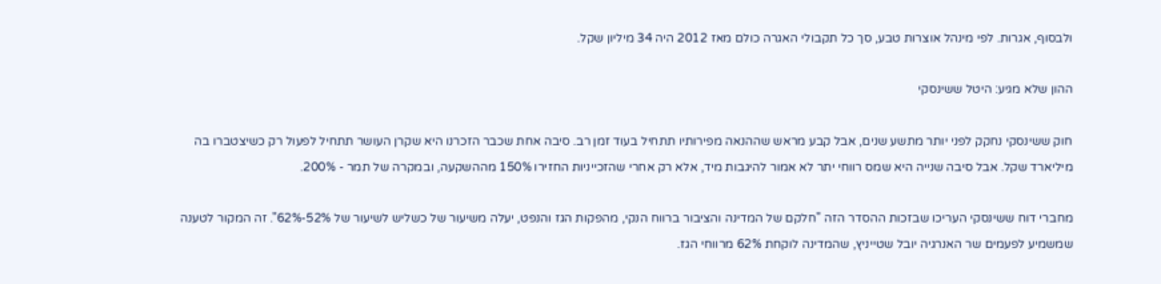ולבסוף, אגרות. לפי מינהל אוצרות טבע, סך כל תקבולי האגרה כולם מאז 2012 היה 34 מיליון שקל.

ההון שלא מגיע: היטל ששינסקי

חוק ששינסקי נחקק לפני יותר מתשע שנים, אבל קבע מראש שההנאה מפירותיו תתחיל בעוד זמן רב. סיבה אחת שכבר הזכרנו היא שקרן העושר תתחיל לפעול רק כשיצטברו בה מיליארד שקל. אבל סיבה שנייה היא שמס רווחי יתר לא אמור להיגבות מיד, אלא רק אחרי שהזכייניות החזירו 150% מההשקעה, ובמקרה של תמר - 200%.

מחברי דוח ששינסקי העריכו שבזכות ההסדר הזה "חלקם של המדינה והציבור ברווח הנקי, מהפקות הגז והנפט, יעלה משיעור של כשליש לשיעור של 52%-62%". זה המקור לטענה שמשמיע לפעמים שר האנרגיה יובל שטייניץ, שהמדינה לוקחת 62% מרווחי הגז.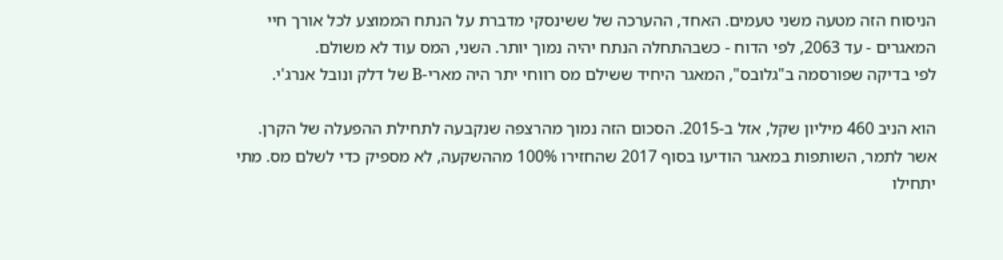הניסוח הזה מטעה משני טעמים. האחד, ההערכה של ששינסקי מדברת על הנתח הממוצע לכל אורך חיי המאגרים - עד 2063, לפי הדוח - כשבהתחלה הנתח יהיה נמוך יותר. השני, המס עוד לא משולם.
לפי בדיקה שפורסמה ב"גלובס", המאגר היחיד ששילם מס רווחי יתר היה מארי-B של דלק ונובל אנרג'י.

הוא הניב 460 מיליון שקל, אזל ב-2015. הסכום הזה נמוך מהרצפה שנקבעה לתחילת ההפעלה של הקרן. אשר לתמר, השותפות במאגר הודיעו בסוף 2017 שהחזירו 100% מההשקעה, לא מספיק כדי לשלם מס. מתי יתחילו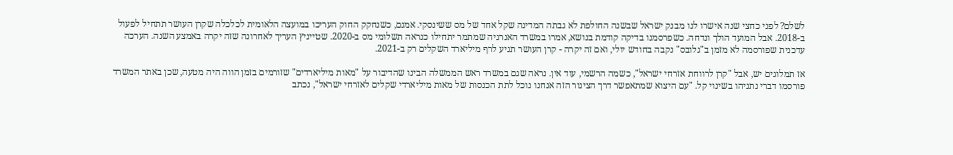לשלם? לפני כחצי שנה אישרו לנו מבנק ישראל שבשנה החולפת לא גבתה המדינה שקל אחד של מס ששינסקי. אמנם, כשנחקק החוק העריכו במועצה הלאומית לכלכלה שקרן העושר תתחיל לפעול ב-2018. אבל המועד הולך ונדחה. כשפרסמנו בדיקה קודמת בנושא, אמרו במשרד האנרגיה שמתמר יתחילו כנראה תשלומי מס ב-2020. שטייניץ העריך לאחרונה שזה יקרה באמצע השנה. הערכה עדכנית שפורסמה לא מזמן ב"גלובס" נקבה בחודש יולי, ואם זה יקרה - קרן העושר תגיע לרף מיליארד השקלים רק ב-2021.

אז תמלוגים יש, אבל "קרן לרווחת אזרחי ישראל", כשמה הרשמי, עוד אין. נראה שגם במשרד ראש הממשלה הבינו שהדיבור על "מאות מיליארדים" שזורמים בזמן הווה היה מטעה, שכן באתר המשרד פורסמו דברי נתניהו בשינוי קל. "עם היצוא שמתאפשר דרך הצינור הזה אנחנו נוכל לתת הכנסות של מאות מיליארדי שקלים לאזרחי ישראל", נכתב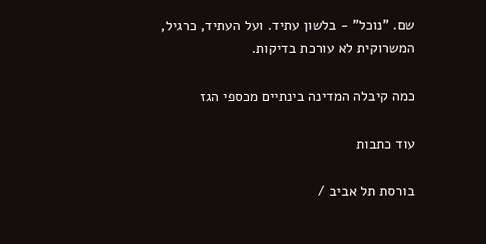שם. "נוכל" - בלשון עתיד. ועל העתיד, כרגיל, המשרוקית לא עורכת בדיקות.

כמה קיבלה המדינה בינתיים מכספי הגז

עוד כתבות

בורסת תל אביב /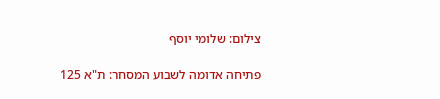צילום: שלומי יוסף

פתיחה אדומה לשבוע המסחר: ת"א 125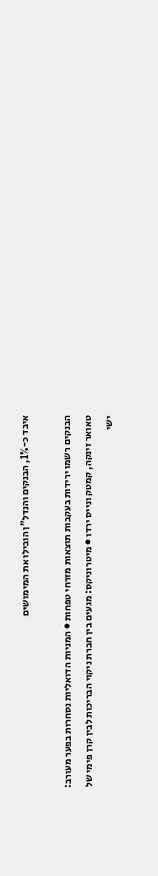איבד כ-1%, הבנקים והנדל"ן הובילו את המימושים

הבנקים רשמו ירידות בעקבות תוצאות מזרחי טפחות ● המניות הדואליות נסחרות בפער מעורב: טאואר זינקה, קמטק ונייס ירדו ● מיטרוניקס: מגעים בין חברת ניקוי הבריכות לבין קרן פימי של ישי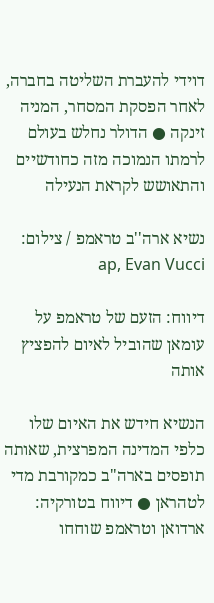דוידי להעברת השליטה בחברה, לאחר הפסקת המסחר, המניה זינקה ● הדולר נחלש בעולם לרמתו הנמוכה מזה כחודשיים והתאושש לקראת הנעילה

נשיא ארה''ב טראמפ / צילום: ap, Evan Vucci

דיווח: הזעם של טראמפ על עומאן שהוביל לאיום להפציץ אותה

הנשיא חידש את האיום שלו כלפי המדינה המפרצית, שאותה תופסים בארה"ב כמקורבת מדי לטהראן ● דיווח בטורקיה: ארדואן וטראמפ שוחחו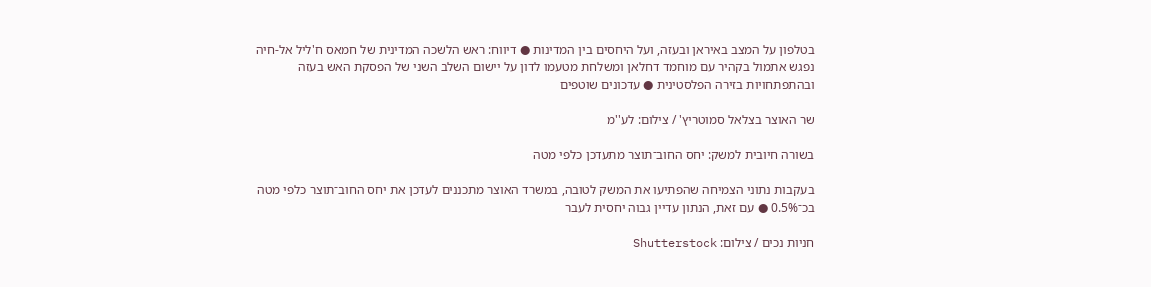בטלפון על המצב באיראן ובעזה, ועל היחסים בין המדינות ● דיווח: ראש הלשכה המדינית של חמאס ח'ליל אל-חיה נפגש אתמול בקהיר עם מוחמד דחלאן ומשלחת מטעמו לדון על יישום השלב השני של הפסקת האש בעזה ובהתפתחויות בזירה הפלסטינית ● עדכונים שוטפים

שר האוצר בצלאל סמוטריץ' / צילום: לע''מ

בשורה חיובית למשק: יחס החוב־תוצר מתעדכן כלפי מטה

בעקבות נתוני הצמיחה שהפתיעו את המשק לטובה, במשרד האוצר מתכננים לעדכן את יחס החוב־תוצר כלפי מטה בכ־0.5% ● עם זאת, הנתון עדיין גבוה יחסית לעבר

חניות נכים / צילום: Shutterstock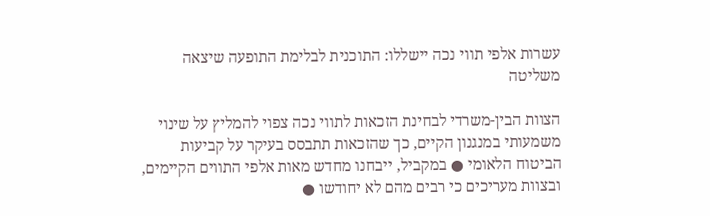עשרות אלפי תווי נכה יישללו: התוכנית לבלימת התופעה שיצאה משליטה

הצוות הבין-משרדי לבחינת הזכאות לתווי נכה צפוי להמליץ על שינוי משמעותי במנגנון הקיים, כך שהזכאות תתבסס בעיקר על קביעות הביטוח הלאומי ● במקביל, ייבחנו מחדש מאות אלפי התווים הקיימים, ובצוות מעריכים כי רבים מהם לא יחודשו ●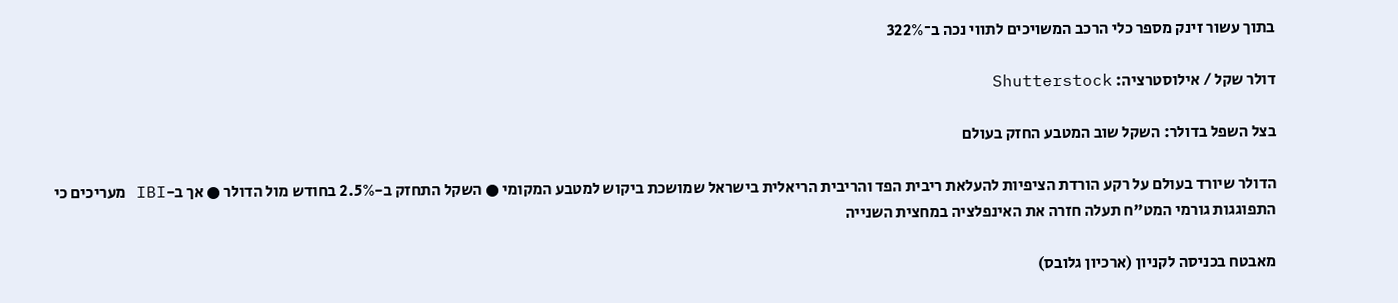בתוך עשור זינק מספר כלי הרכב המשויכים לתווי נכה ב־322%

דולר שקל / אילוסטרציה: Shutterstock

בצל השפל בדולר: השקל שוב המטבע החזק בעולם

הדולר שיורד בעולם על רקע הורדת הציפיות להעלאת ריבית הפד והריבית הריאלית בישראל שמושכת ביקוש למטבע המקומי ● השקל התחזק ב-2.5% בחודש מול הדולר ● אך ב-IBI מעריכים כי התפוגגות גורמי המט"ח תעלה חזרה את האינפלציה במחצית השנייה

מאבטח בכניסה לקניון (ארכיון גלובס)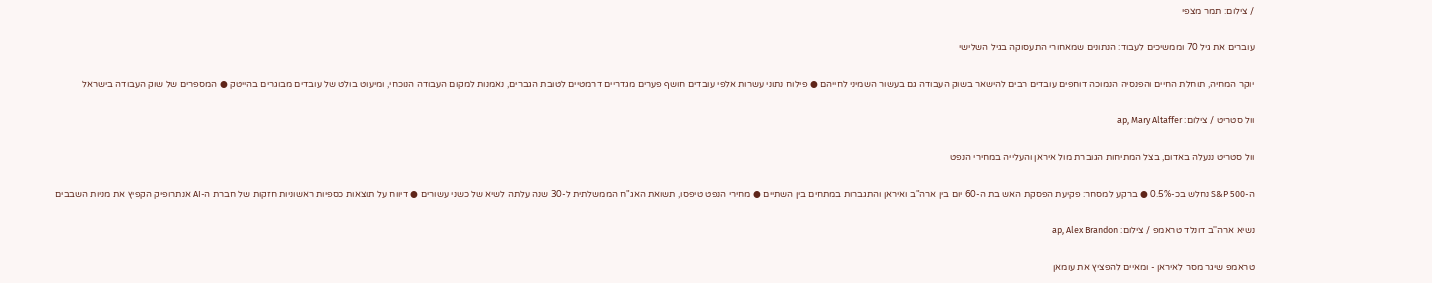/ צילום: תמר מצפי

עוברים את גיל 70 וממשיכים לעבוד: הנתונים שמאחורי התעסוקה בגיל השלישי

יוקר המחיה, תוחלת החיים והפנסיה הנמוכה דוחפים עובדים רבים להישאר בשוק העבודה גם בעשור השמיני לחייהם ● פילוח נתוני עשרות אלפי עובדים חושף פערים מגדריים דרמטיים לטובת הגברים, נאמנות למקום העבודה הנוכחי, ומיעוט בולט של עובדים מבוגרים בהייטק ● המספרים של שוק העבודה בישראל

וול סטריט / צילום: ap, Mary Altaffer

וול סטריט ננעלה באדום, בצל המתיחות הגוברת מול איראן והעלייה במחירי הנפט

ה-S&P 500 נחלש בכ-0.5% ● ברקע למסחר: פקיעת הפסקת האש בת ה-60 יום בין ארה"ב ואיראן והתגברות במתחים בין השתיים ● מחירי הנפט טיפסו, תשואת האג"ח הממשלתית ל-30 שנה עלתה לשיא של כשני עשורים ● דיווח על תוצאות כספיות ראשוניות חזקות של חברת ה-AI אנתרופיק הקפיץ את מניות השבבים

נשיא ארה''ב דונלד טראמפ / צילום: ap, Alex Brandon

טראמפ שיגר מסר לאיראן - ומאיים להפציץ את עומאן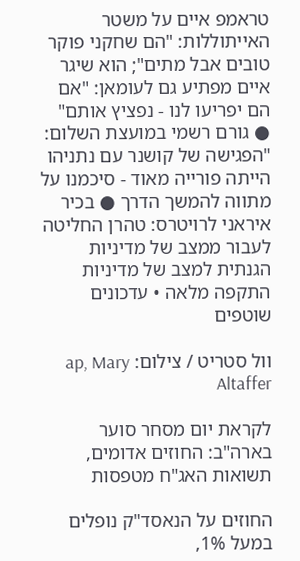טראמפ איים על משטר האייתוללות: "הם שחקני פוקר טובים אבל מתים"; הוא שיגר איים מפתיע גם לעומאן: "אם הם יפריעו לנו - נפציץ אותם" ● גורם רשמי במועצת השלום: "הפגישה של קושנר עם נתניהו הייתה פורייה מאוד - סיכמנו על מתווה להמשך הדרך ● בכיר איראני לרויטרס: טהרן החליטה לעבור ממצב של מדיניות הגנתית למצב של מדיניות התקפה מלאה • עדכונים שוטפים

וול סטריט / צילום: ap, Mary Altaffer

לקראת יום מסחר סוער בארה"ב: החוזים אדומים, תשואות האג"ח מטפסות

החוזים על הנאסד"ק נופלים במעל 1%,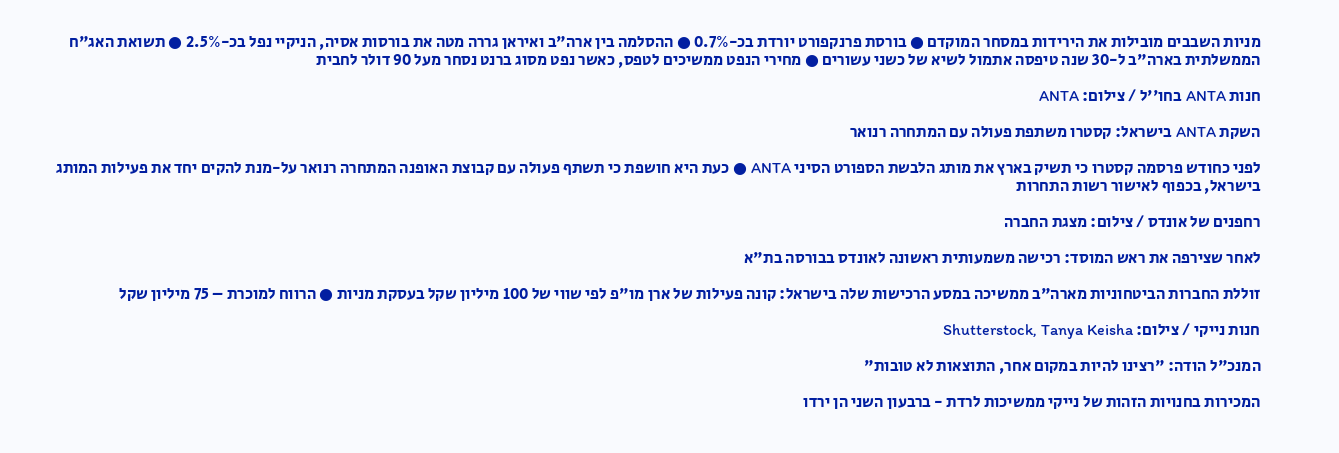מניות השבבים מובילות את הירידות במסחר המוקדם ● בורסת פרנקפורט יורדת בכ-0.7% ● ההסלמה בין ארה"ב ואיראן גררה מטה את בורסות אסיה, הניקיי נפל בכ-2.5% ● תשואת האג"ח הממשלתית בארה"ב ל-30 שנה טיפסה אתמול לשיא של כשני עשורים ● מחירי הנפט ממשיכים לטפס, כאשר נפט מסוג ברנט נסחר מעל 90 דולר לחבית

חנות ANTA בחו''ל / צילום: ANTA

השקת ANTA בישראל: קסטרו משתפת פעולה עם המתחרה רנואר

לפני כחודש פרסמה קסטרו כי תשיק בארץ את מותג הלבשת הספורט הסיני ANTA ● כעת היא חושפת כי תשתף פעולה עם קבוצת האופנה המתחרה רנואר על-מנת להקים יחד את פעילות המותג בישראל, בכפוף לאישור רשות התחרות

רחפנים של אונדס / צילום: מצגת החברה

לאחר שצירפה את ראש המוסד: רכישה משמעותית ראשונה לאונדס בבורסה בת"א

זוללת החברות הביטחוניות מארה"ב ממשיכה במסע הרכישות שלה בישראל: קונה פעילות של ארן מו"פ לפי שווי של 100 מיליון שקל בעסקת מניות ● הרווח למוכרת – 75 מיליון שקל

חנות נייקי / צילום: Shutterstock, Tanya Keisha

המנכ"ל הודה: "רצינו להיות במקום אחר, התוצאות לא טובות"

המכירות בחנויות הזהות של נייקי ממשיכות לרדת - ברבעון השני הן ירדו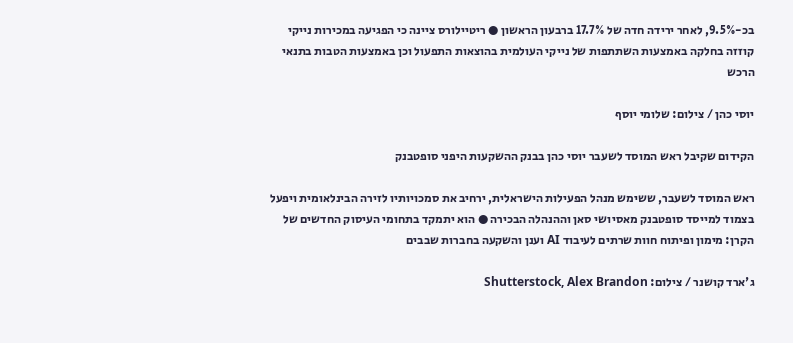בכ-9.5%, לאחר ירידה חדה של 17.7% ברבעון הראשון ● ריטיילורס ציינה כי הפגיעה במכירות נייקי קוזזה בחלקה באמצעות השתתפות של נייקי העולמית בהוצאות התפעול וכן באמצעות הטבות בתנאי הרכש

יוסי כהן / צילום: שלומי יוסף

הקידום שקיבל ראש המוסד לשעבר יוסי כהן בבנק ההשקעות היפני סופטבנק

ראש המוסד לשעבר, ששימש מנהל הפעילות הישראלית, ירחיב את סמכויותיו לזירה הבינלאומית ויפעל בצמוד למייסד סופטבנק מאסיושי סאן וההנהלה הבכירה ● הוא יתמקד בתחומי העיסוק החדשים של הקרן: מימון ופיתוח חוות שרתים לעיבוד AI וענן והשקעה בחברות שבבים

ג'ארד קושנר / צילום: Shutterstock, Alex Brandon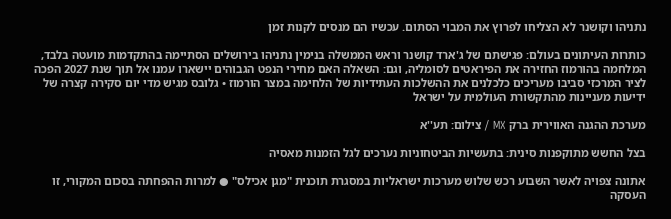נתניהו וקושנר לא הצליחו לפרוץ את המבוי הסתום. עכשיו הם מנסים לקנות זמן

כותרות העיתונים בעולם: פגישתם של ג'ארד קושנר וראש הממשלה בנימין נתניהו בירושלים הסתיימה בהתקדמות מועטה בלבד, המלחמה בהורמוז החזירה את הפיראטים לסומליה, וגם: השאלה האם מחירי הנפט הגבוהים יישארו עמנו אל תוך שנת 2027 הפכה לציר המרכזי סביבו מעריכים כלכלנים את ההשלכות העתידיות של הלחימה במצר הורמוז • גלובס מגיש מדי יום סקירה קצרה של ידיעות מעניינות מהתקשורת העולמית על ישראל

מערכת ההגנה האווירית ברק MX / צילום: תע''א

בצל החשש מתוקפנות סינית: בתעשיות הביטחוניות נערכים לגל הזמנות מאסיה

אתונה צפויה לאשר השבוע רכש שלוש מערכות ישראליות במסגרת תוכנית "מגן אכילס" ● למרות ההפחתה בסכום המקורי, זו העסקה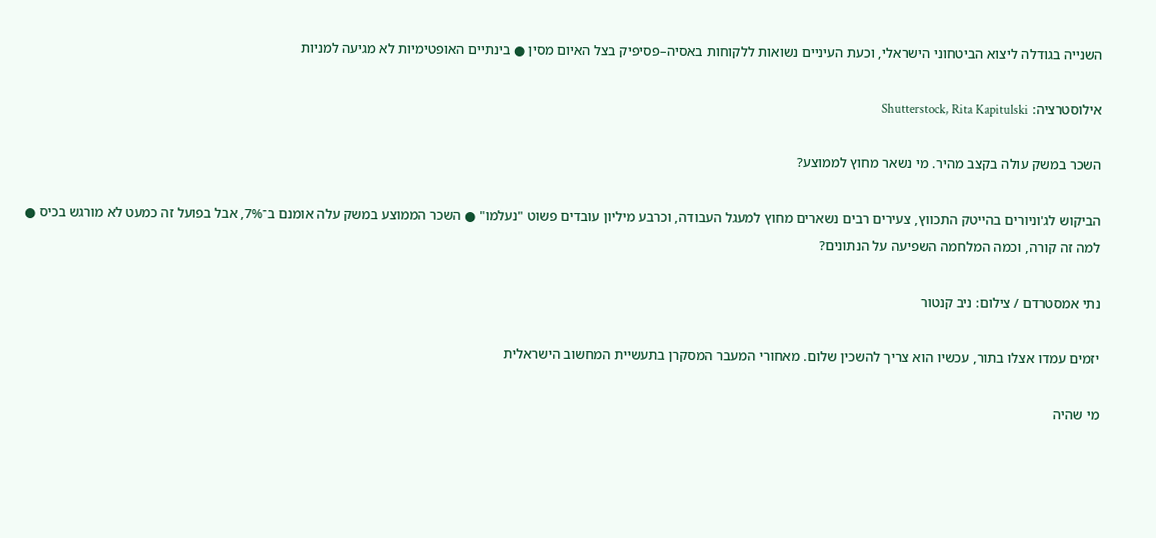השנייה בגודלה ליצוא הביטחוני הישראלי, וכעת העיניים נשואות ללקוחות באסיה–פסיפיק בצל האיום מסין ● בינתיים האופטימיות לא מגיעה למניות

אילוסטרציה: Shutterstock, Rita Kapitulski

השכר במשק עולה בקצב מהיר. מי נשאר מחוץ לממוצע?

הביקוש לג'וניורים בהייטק התכווץ, צעירים רבים נשארים מחוץ למעגל העבודה, וכרבע מיליון עובדים פשוט "נעלמו" ● השכר הממוצע במשק עלה אומנם ב־7%, אבל בפועל זה כמעט לא מורגש בכיס ● למה זה קורה, וכמה המלחמה השפיעה על הנתונים?

נתי אמסטרדם / צילום: ניב קנטור

יזמים עמדו אצלו בתור, עכשיו הוא צריך להשכין שלום. מאחורי המעבר המסקרן בתעשיית המחשוב הישראלית

מי שהיה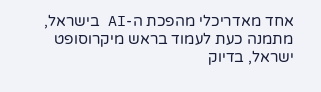אחד מאדריכלי מהפכת ה-AI בישראל, מתמנה כעת לעמוד בראש מיקרוסופט ישראל, בדיוק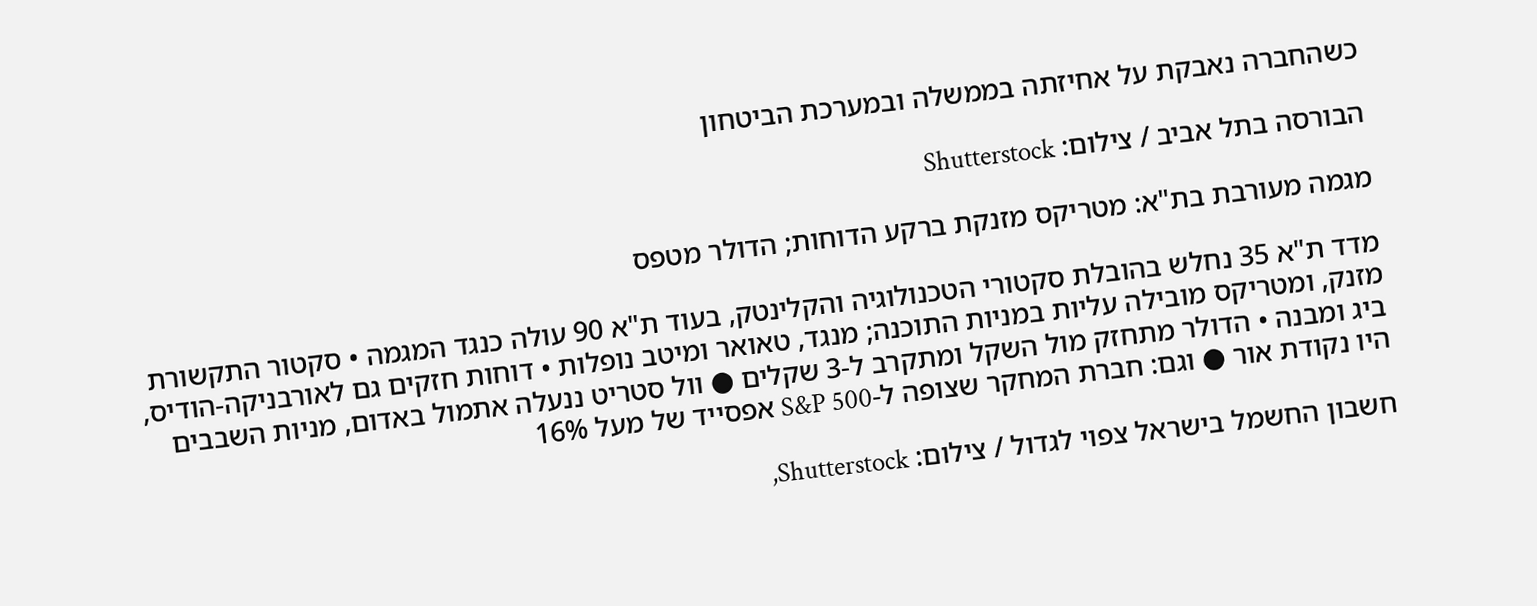כשהחברה נאבקת על אחיזתה בממשלה ובמערכת הביטחון

הבורסה בתל אביב / צילום: Shutterstock

מגמה מעורבת בת"א: מטריקס מזנקת ברקע הדוחות; הדולר מטפס

מדד ת"א 35 נחלש בהובלת סקטורי הטכנולוגיה והקלינטק, בעוד ת"א 90 עולה כנגד המגמה • סקטור התקשורת מזנק, ומטריקס מובילה עליות במניות התוכנה; מנגד, טאואר ומיטב נופלות • דוחות חזקים גם לאורבניקה-הודיס, ביג ומבנה • הדולר מתחזק מול השקל ומתקרב ל-3 שקלים ● וול סטריט ננעלה אתמול באדום, מניות השבבים היו נקודת אור ● וגם: חברת המחקר שצופה ל-S&P 500 אפסייד של מעל 16%

חשבון החשמל בישראל צפוי לגדול / צילום: Shutterstock,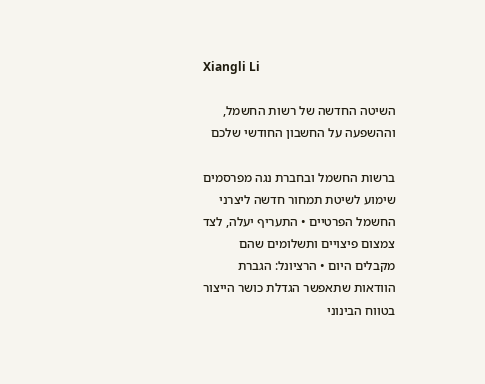Xiangli Li

השיטה החדשה של רשות החשמל, וההשפעה על החשבון החודשי שלכם

ברשות החשמל ובחברת נגה מפרסמים שימוע לשיטת תמחור חדשה ליצרני החשמל הפרטיים • התעריף יעלה, לצד צמצום פיצויים ותשלומים שהם מקבלים היום • הרציונל: הגברת הוודאות שתאפשר הגדלת כושר הייצור בטווח הבינוני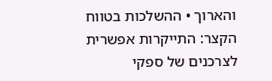והארוך • ההשלכות בטווח הקצר: התייקרות אפשרית לצרכנים של ספקי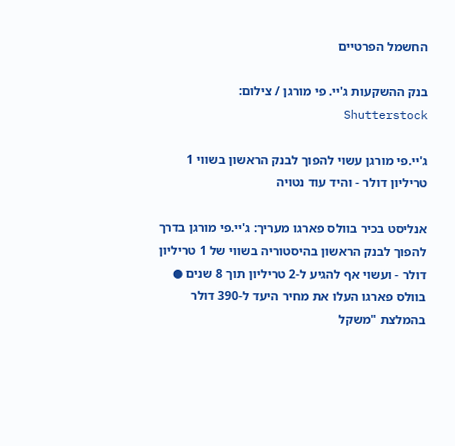החשמל הפרטיים

בנק ההשקעות ג'יי. פי מורגן / צילום: Shutterstock

ג'יי.פי מורגן עשוי להפוך לבנק הראשון בשווי 1 טריליון דולר - והיד עוד נטויה

אנליסט בכיר בוולס פארגו מעריך: ג'יי.פי מורגן בדרך להפוך לבנק הראשון בהיסטוריה בשווי של 1 טריליון דולר - ועשוי אף להגיע ל-2 טריליון תוך 8 שנים ● בוולס פארגו העלו את מחיר היעד ל-390 דולר בהמלצת "משקל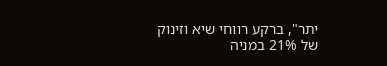יתר", ברקע רווחי שיא וזינוק של 21% במניה